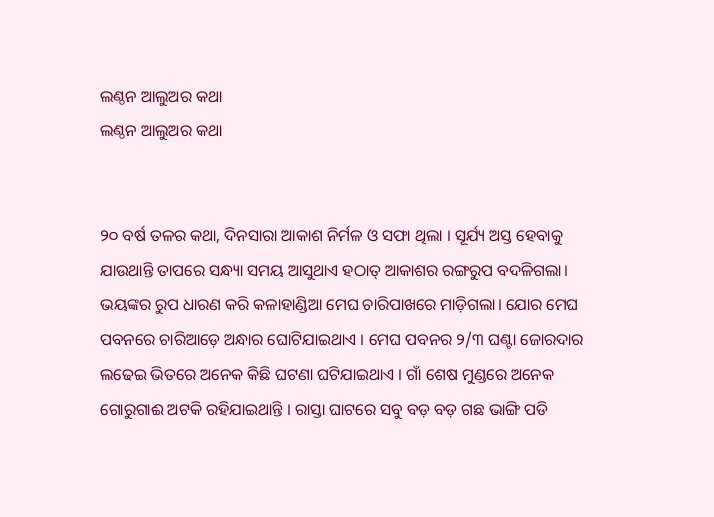ଲଣ୍ଠନ ଆଲୁଅର କଥା
ଲଣ୍ଠନ ଆଲୁଅର କଥା


୨୦ ବର୍ଷ ତଳର କଥା, ଦିନସାରା ଆକାଶ ନିର୍ମଳ ଓ ସଫା ଥିଲା । ସୂର୍ଯ୍ୟ ଅସ୍ତ ହେବାକୁ ଯାଉଥାନ୍ତି ତାପରେ ସନ୍ଧ୍ୟା ସମୟ ଆସୁଥାଏ ହଠାତ୍ ଆକାଶର ରଙ୍ଗରୁପ ବଦଳିଗଲା। ଭୟଙ୍କର ରୁପ ଧାରଣ କରି କଳାହାଣ୍ଡିଆ ମେଘ ଚାରିପାଖରେ ମାଡ଼ିଗଲା। ଯୋର ମେଘ ପବନରେ ଚାରିଆଡ଼େ ଅନ୍ଧାର ଘୋଟିଯାଇଥାଏ । ମେଘ ପବନର ୨/୩ ଘଣ୍ଟା ଜୋରଦାର ଲଢେଇ ଭିତରେ ଅନେକ କିଛି ଘଟଣା ଘଟିଯାଇଥାଏ । ଗାଁ ଶେଷ ମୁଣ୍ଡରେ ଅନେକ ଗୋରୁଗାଈ ଅଟକି ରହିଯାଇଥାନ୍ତି । ରାସ୍ତା ଘାଟରେ ସବୁ ବଡ଼ ବଡ଼ ଗଛ ଭାଙ୍ଗି ପଡି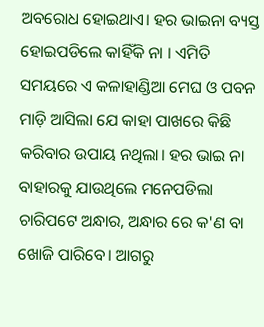ଅବରୋଧ ହୋଇଥାଏ। ହର ଭାଇନା ବ୍ୟସ୍ତ ହୋଇପଡିଲେ କାହିଁକି ନା । ଏମିତି ସମୟରେ ଏ କଳାହାଣ୍ଡିଆ ମେଘ ଓ ପବନ ମାଡ଼ି ଆସିଲା ଯେ କାହା ପାଖରେ କିଛି କରିବାର ଉପାୟ ନଥିଲା। ହର ଭାଇ ନା ବାହାରକୁ ଯାଉଥିଲେ ମନେପଡିଲା ଚାରିପଟେ ଅନ୍ଧାର, ଅନ୍ଧାର ରେ କ'ଣ ବା ଖୋଜି ପାରିବେ। ଆଗରୁ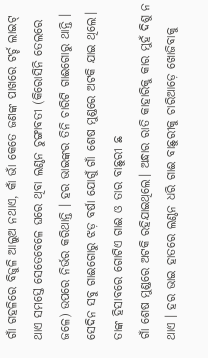ଗାଁ ଗହଳିରେ ବିଜୁଳି ଆଲୁଅ ନଥାଏ, କାଁ ଭାଁ କେତେ ଜଣଙ୍କ ପାଖରେ ଟର୍ଚ୍ଚ ଲାଇଟ୍ ଥାଏ ସମସ୍ତେ ସେତେବେଳେ ଘରେ ଥିବା ଲଣ୍ଠନ ଚୁଙ୍ଗାବତୀ (କିରୋସିନି ତେଲରେ ଜଳେ) ଉପରେ ନିର୍ଭର କରିଥାନ୍ତି । ହର ଭାଇଙ୍କର ତିନି ଚାରିଟି ଗାଈଗୋରୁ ଥାନ୍ତି । ସେଦିନ ସବୁ ଗାଈଗୋରୁ ଝଡ଼ ବର୍ଷା ଯୋଗୁଁ ଗାଁ ଶେଷ ମୁଣ୍ଡରେ ଅଟକି ଯାଇ ଥିଲେ। ତାଙ୍କ ହିସାବରେ ଗୋଟିଏ ଗାଈ ଓ ତାର ବାଛୁରୀ ଛ
ଗାଁ ଶେଷ ମୁଣ୍ଡରେ ଅଟକି ରହିଯାଇଥିଲେ। ଅନ୍ଧାର ରାତି କାହାରିକୁ କାର ମୁହଁ ଦିଶୁ ନ ଥାଏ । ହର ଭାଇ ହାତରେ ଲଣ୍ଠନ ଧରି ଗାଈ ବାଛୁରୀକୁ ଚାରିଆଡ଼େ ଖୋଜିବାକୁ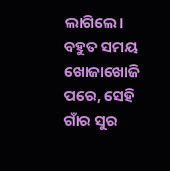ଲାଗିଲେ। ବହୁତ ସମୟ ଖୋଜାଖୋଜି ପରେ, ସେହି ଗାଁର ସୁର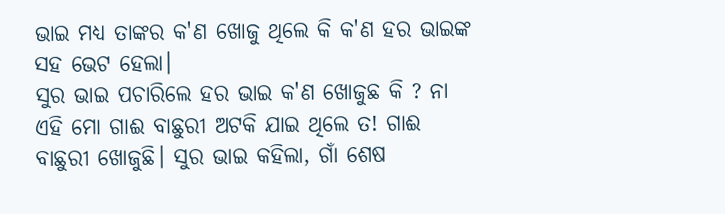ଭାଇ ମଧ୍ୟ ତାଙ୍କର କ'ଣ ଖୋଜୁ ଥିଲେ କି କ'ଣ ହର ଭାଇଙ୍କ ସହ ଭେଟ ହେଲା।
ସୁର ଭାଇ ପଚାରିଲେ ହର ଭାଇ କ'ଣ ଖୋଜୁଛ କି ? ନା ଏହି ମୋ ଗାଈ ବାଛୁରୀ ଅଟକି ଯାଇ ଥିଲେ ତ! ଗାଈ ବାଛୁରୀ ଖୋଜୁଛି। ସୁର ଭାଇ କହିଲା, ଗାଁ ଶେଷ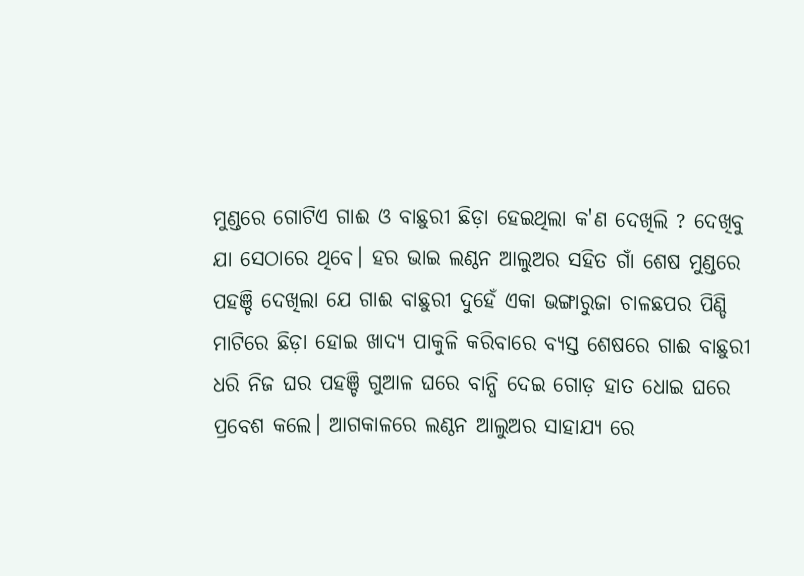ମୁଣ୍ଡରେ ଗୋଟିଏ ଗାଈ ଓ ବାଛୁରୀ ଛିଡ଼ା ହେଇଥିଲା କ'ଣ ଦେଖିଲି ? ଦେଖିବୁ ଯା ସେଠାରେ ଥିବେ। ହର ଭାଇ ଲଣ୍ଠନ ଆଲୁଅର ସହିତ ଗାଁ ଶେଷ ମୁଣ୍ଡରେ ପହଞ୍ଚି ଦେଖିଲା ଯେ ଗାଈ ବାଛୁରୀ ଦୁହେଁ ଏକା ଭଙ୍ଗାରୁଜା ଚାଳଛପର ପିଣ୍ଡି ମାଟିରେ ଛିଡ଼ା ହୋଇ ଖାଦ୍ୟ ପାକୁଳି କରିବାରେ ବ୍ୟସ୍ତ ଶେଷରେ ଗାଈ ବାଛୁରୀ ଧରି ନିଜ ଘର ପହଞ୍ଚି ଗୁଆଳ ଘରେ ବାନ୍ଧି ଦେଇ ଗୋଡ଼ ହାତ ଧୋଇ ଘରେ ପ୍ରବେଶ କଲେ। ଆଗକାଳରେ ଲଣ୍ଠନ ଆଲୁଅର ସାହାଯ୍ୟ ରେ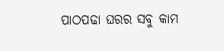ପାଠପଢା ଘରର ସବୁ କାମ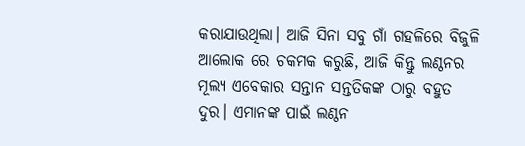କରାଯାଉଥିଲା। ଆଜି ସିନା ସବୁ ଗାଁ ଗହଳିରେ ବିଜୁଳି ଆଲୋକ ରେ ଚକମକ କରୁଛି, ଆଜି କିନ୍ତୁ ଲଣ୍ଠନର ମୂଲ୍ୟ ଏବେକାର ସନ୍ତାନ ସନ୍ତତିକଙ୍କ ଠାରୁ ବହୁତ ଦୁର। ଏମାନଙ୍କ ପାଇଁ ଲଣ୍ଠନ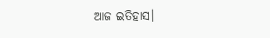ଆଜ ଇତିହାସ।